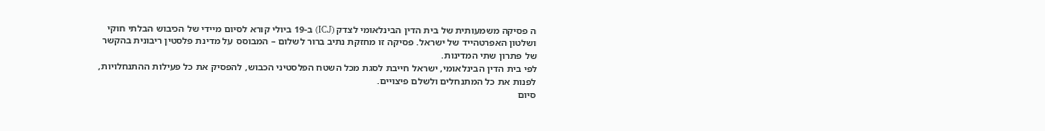ה פסיקה משמעותית של בית הדין הבינלאומי לצדק (ICJ) ב-19 ביולי קורא לסיום מיידי של הכיבוש הבלתי חוקי ושלטון האפרטהייד של ישראל. פסיקה זו מחזקת נתיב ברור לשלום – המבוסס על מדינת פלסטין ריבונית בהקשר של פתרון שתי המדינות.
לפי בית הדין הבינלאומי, ישראל חייבת לסגת מכל השטח הפלסטיני הכבוש, להפסיק את כל פעילות ההתנחלויות, לפנות את כל המתנחלים ולשלם פיצויים.
סיום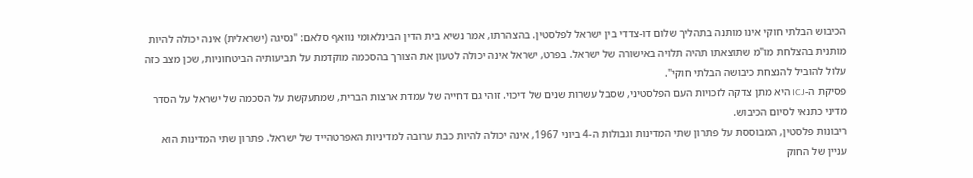הכיבוש הבלתי חוקי אינו מותנה בתהליך שלום דו-צדדי בין ישראל לפלסטין. בהצהרתו, אמר נשיא בית הדין הבינלאומי נוואף סלאם: "נסיגה (ישראלית) אינה יכולה להיות מותנית בהצלחת מו"מ שתוצאתו תהיה תלויה באישורה של ישראל. בפרט, ישראל אינה יכולה לטעון את הצורך בהסכמה מוקדמת על תביעותיה הביטחוניות, שכן מצב כזה עלול להוביל להנצחת כיבושה הבלתי חוקי".
פסיקת ה-ICJ היא מתן צדקה לזכויות העם הפלסטיני, שסבל עשרות שנים של דיכוי. זוהי גם דחייה של עמדת ארצות הברית, שמתעקשת על הסכמה של ישראל על הסדר מדיני כתנאי לסיום הכיבוש.
ריבונות פלסטין, המבוססת על פתרון שתי המדינות וגבולות ה-4 ביוני 1967, אינה יכולה להיות כבת ערובה למדיניות האפרטהייד של ישראל. פתרון שתי המדינות הוא עניין של החוק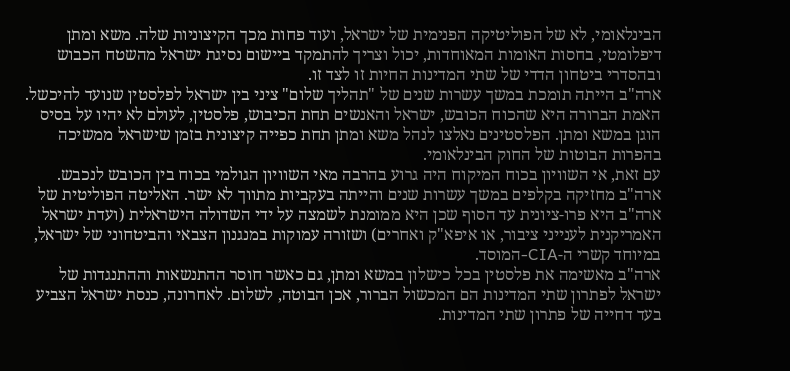הבינלאומי, לא של הפוליטיקה הפנימית של ישראל, ועוד פחות מכך הקיצוניות שלה. משא ומתן דיפלומטי, בחסות האומות המאוחדות, יכול וצריך להתמקד ביישום נסיגת ישראל מהשטח הכבוש ובהסדרי ביטחון הדדי של שתי המדינות החיות זו לצד זו.
ארה"ב הייתה תומכת במשך עשרות שנים של "תהליך שלום" ציני בין ישראל לפלסטין שנועד להיכשל. האמת הברורה היא שהכוח הכובש, ישראל והאנשים תחת הכיבוש, פלסטין, לעולם לא יהיו על בסיס הוגן במשא ומתן. הפלסטינים נאלצו לנהל משא ומתן תחת כפייה קיצונית בזמן שישראל ממשיכה בהפרות הבוטות של החוק הבינלאומי.
עם זאת, אי השוויון בכוח המיקוח היה גרוע בהרבה מאי השוויון הגולמי בכוח בין הכובש לנכבש. ארה"ב מחזיקה בקלפים במשך עשרות שנים והייתה בעקביות מתווך לא ישר. האליטה הפוליטית של ארה"ב היא פרו-ציונית עד הסוף שכן היא ממומנת לשמצה על ידי השדולה הישראלית (ועדת ישראל האמריקנית לענייני ציבור, או איפא"ק ואחרים) ושזורה עמוקות במנגנון הצבאי והביטחוני של ישראל, במיוחד קשרי ה-CIA-המוסד.
ארה"ב מאשימה את פלסטין בכל כישלון במשא ומתן, גם כאשר חוסר ההתנשאות וההתנגדות של ישראל לפתרון שתי המדינות הם המכשול הברור, אכן הבוטה, לשלום. לאחרונה, כנסת ישראל הצביע בעד דחייה של פתרון שתי המדינות.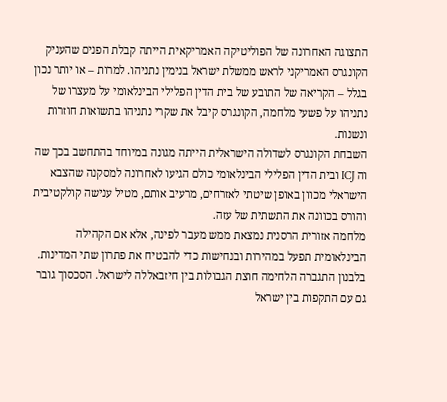התצוגה האחרונה של הפוליטיקה האמריקאית הייתה קבלת הפנים שהעניק הקונגרס האמריקני לראש ממשלת ישראל בנימין נתניהו. למרות – או יותר נכון בגלל – הקריאה של התובע של בית הדין הפלילי הבינלאומי על מעצרו של נתניהו על פשעי מלחמה, הקונגרס קיבל את שקרי נתניהו בתשואות חוזרות ונשנות.
השבחת הקונגרס לשדולה הישראלית הייתה מגונה במיוחד בהתחשב בכך שה וה ICJ ובית הדין הפלילי הבינלאומי כולם הגיעו לאחרונה למסקנה שהצבא הישראלי מכוון באופן שיטתי לאזרחים, מרעיב אותם, מטיל ענישה קולקטיבית והורס בכוונה את התשתית של עזה.
מלחמה אזורית הרסנית נמצאת ממש מעבר לפינה, אלא אם הקהילה הבינלאומית תפעל במהירות ובנחישות כדי להבטיח את פתרון שתי המדינות. בלבנון התגברה הלחימה חוצת הגבולות בין חיזבאללה לישראל. הסכסוך גובר גם עם התקפות בין ישראל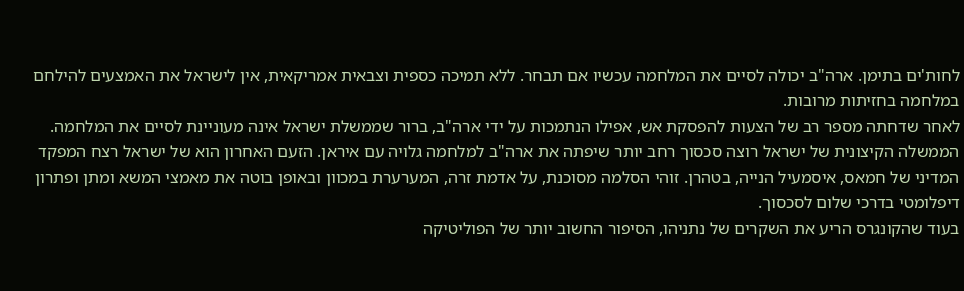לחות'ים בתימן. ארה"ב יכולה לסיים את המלחמה עכשיו אם תבחר. ללא תמיכה כספית וצבאית אמריקאית, אין לישראל את האמצעים להילחם במלחמה בחזיתות מרובות.
לאחר שדחתה מספר רב של הצעות להפסקת אש, אפילו הנתמכות על ידי ארה"ב, ברור שממשלת ישראל אינה מעוניינת לסיים את המלחמה. הממשלה הקיצונית של ישראל רוצה סכסוך רחב יותר שיפתה את ארה"ב למלחמה גלויה עם איראן. הזעם האחרון הוא של ישראל רצח המפקד המדיני של חמאס, איסמעיל הנייה, בטהרן. זוהי הסלמה מסוכנת, על אדמת זרה, המערערת במכוון ובאופן בוטה את מאמצי המשא ומתן ופתרון דיפלומטי בדרכי שלום לסכסוך.
בעוד שהקונגרס הריע את השקרים של נתניהו, הסיפור החשוב יותר של הפוליטיקה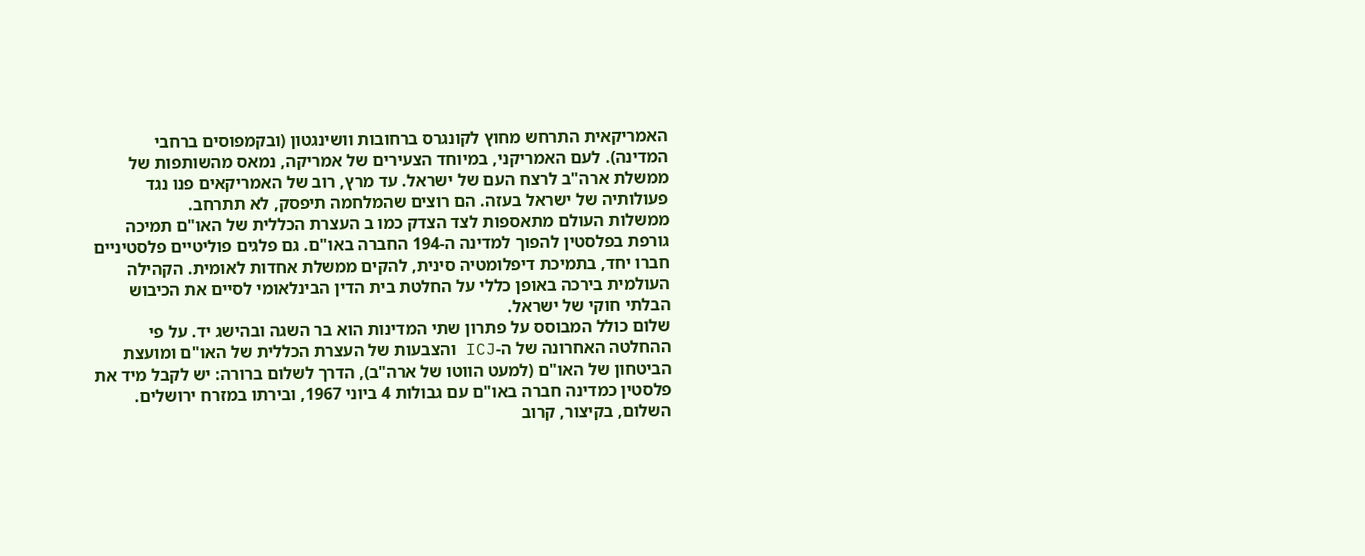האמריקאית התרחש מחוץ לקונגרס ברחובות וושינגטון (ובקמפוסים ברחבי המדינה). לעם האמריקני, במיוחד הצעירים של אמריקה, נמאס מהשותפות של ממשלת ארה"ב לרצח העם של ישראל. עד מרץ, רוב של האמריקאים פנו נגד פעולותיה של ישראל בעזה. הם רוצים שהמלחמה תיפסק, לא תתרחב.
ממשלות העולם מתאספות לצד הצדק כמו ב העצרת הכללית של האו"ם תמיכה גורפת בפלסטין להפוך למדינה ה-194 החברה באו"ם. גם פלגים פוליטיים פלסטיניים חברו יחד, בתמיכת דיפלומטיה סינית, להקים ממשלת אחדות לאומית. הקהילה העולמית בירכה באופן כללי על החלטת בית הדין הבינלאומי לסיים את הכיבוש הבלתי חוקי של ישראל.
שלום כולל המבוסס על פתרון שתי המדינות הוא בר השגה ובהישג יד. על פי ההחלטה האחרונה של ה-ICJ והצבעות של העצרת הכללית של האו"ם ומועצת הביטחון של האו"ם (למעט הווטו של ארה"ב), הדרך לשלום ברורה: יש לקבל מיד את פלסטין כמדינה חברה באו"ם עם גבולות 4 ביוני 1967, ובירתו במזרח ירושלים.
השלום, בקיצור, קרוב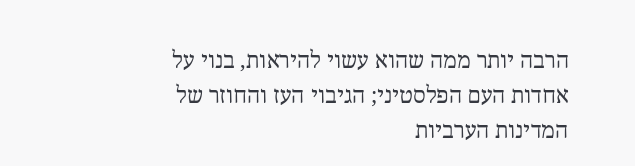הרבה יותר ממה שהוא עשוי להיראות, בנוי על אחדות העם הפלסטיני; הגיבוי העז והחוזר של המדינות הערביות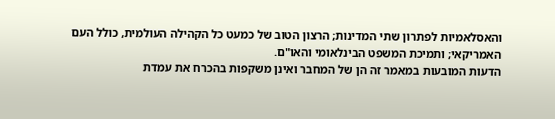והאסלאמיות לפתרון שתי המדינות; הרצון הטוב של כמעט כל הקהילה העולמית, כולל העם האמריקאי; ותמיכת המשפט הבינלאומי והאו"ם.
הדעות המובעות במאמר זה הן של המחבר ואינן משקפות בהכרח את עמדת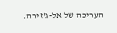העריכה של אל-ג'זירה.